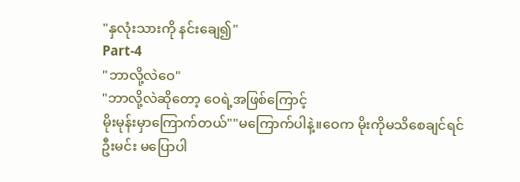"နှလုံးသားကို နင်းချေ၍"
Part-4
"ဘာလို့လဲဝေ"
"ဘာလို့လဲဆိုတော့ ဝေရဲ့အဖြစ်ကြောင့်
မိုးမုန်းမှာကြောက်တယ်""မကြောက်ပါနဲ့။ဝေက မိုးကိုမသိစေချင်ရင်
ဦးမင်း မပြောပါ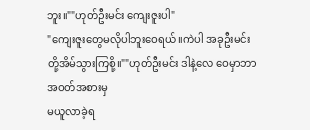ဘူး။""ဟုတ်ဦးမင်း ကျေးဇူးပါ"
"ကျေးဇူးတွေမလိုပါဘူးဝေရယ်။ကဲပါ အခုဦးမင်း
တို့အိမ်သွားကြစို့။""ဟုတ်ဦးမင်း ဒါနဲ့လေ ဝေမှာဘာအဝတ်အစားမှ
မယူလာခဲ့ရ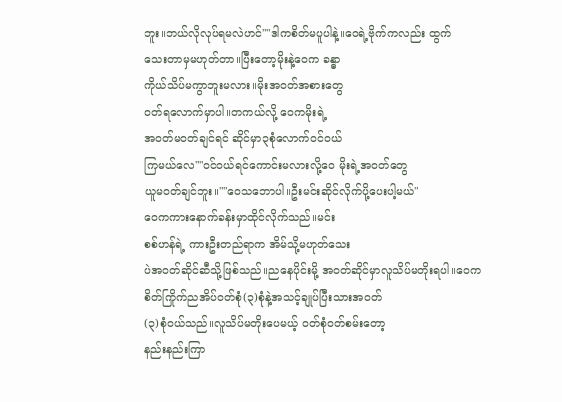ဘူး။ဘယ်လိုလုပ်ရမလဲဟင်""ဒါကစိတ်မပူပါနဲ့။ဝေရဲ့ဗိုက်ကလည်း ထွက်
သေးတာမှမဟုတ်တာ။ပြီးတော့မိုးနဲ့ဝေက ခန္ဓာ
ကိုယ်သိပ်မကွာဘူးမလား။မိုးအဝတ်အစားတွေ
ဝတ်ရလောက်မှာပါ။တကယ်လို့ ဝေကမိုးရဲ့
အဝတ်မဝတ်ချင်ရင် ဆိုင်မှာ၃စုံလောက်ဝင်ဝယ်
ကြမယ်လေ""ဝင်ဝယ်ရင်ကောင်းမလားလို့ဝေ မိုးရဲ့အဝတ်တွေ
ယူမဝတ်ချင်ဘူး။""ဝေသဘောပါ။ဦးမင်းဆိုင်လိုက်ပို့ပေးပါ့မယ်"
ဝေကကားနောက်ခန်းမှာထိုင်လိုက်သည်။မင်း
စစ်ဟန်ရဲ့ ကားဦးတည်ရာက အိမ်သို့မဟုတ်သေး
ပဲအဝတ်ဆိုင်ဆီသို့ဖြစ်သည်။ညနေပိုင်းမို့ အဝတ်ဆိုင်မှာလူသိပ်မတိုးရပါ။ဝေက
စိတ်ကြိုက်ညအိပ်ဝတ်စုံ(၃)စုံနဲ့အသင့်ချုပ်ပြီးသားအဝတ်
(၃)စုံဝယ်သည်။လူသိပ်မတိုးပေမယ့် ဝတ်စုံဝတ်စမ်းတော့
နည်းနည်းကြာ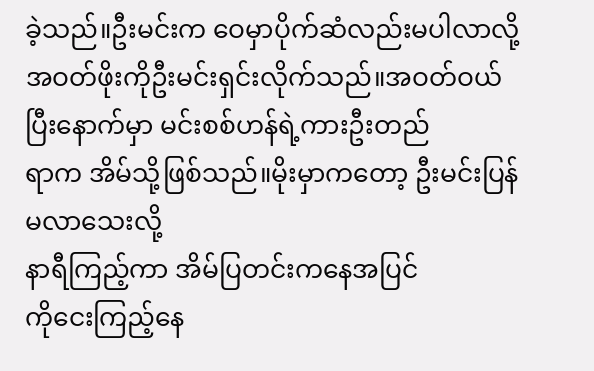ခဲ့သည်။ဦးမင်းက ဝေမှာပိုက်ဆံလည်းမပါလာလို့ အဝတ်ဖိုးကိုဦးမင်းရှင်းလိုက်သည်။အဝတ်ဝယ်ပြီးနောက်မှာ မင်းစစ်ဟန်ရဲ့ကားဦးတည်
ရာက အိမ်သို့ဖြစ်သည်။မိုးမှာကတော့ ဦးမင်းပြန်မလာသေးလို့
နာရီကြည့်ကာ အိမ်ပြတင်းကနေအပြင်
ကိုငေးကြည့်နေ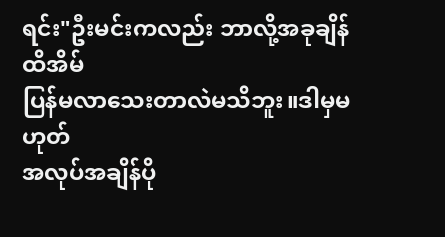ရင်း"ဦးမင်းကလည်း ဘာလို့အခုချိန်ထိအိမ်
ပြန်မလာသေးတာလဲမသိဘူး။ဒါမှမဟုတ်
အလုပ်အချိန်ပို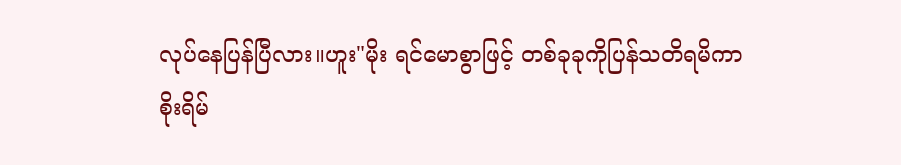လုပ်နေပြန်ပြီလား။ဟူး"မိုး ရင်မောစွာဖြင့် တစ်ခုခုကိုပြန်သတိရမိကာ
စိုးရိမ်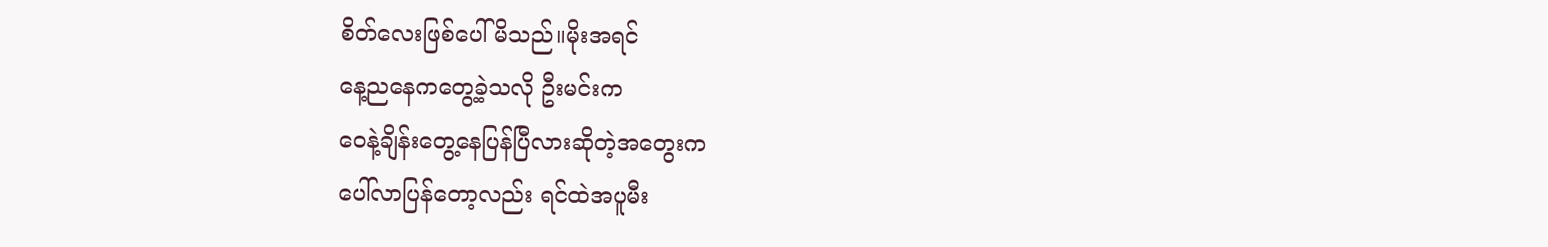စိတ်လေးဖြစ်ပေါ်မိသည်။မိုးအရင်
နေ့ညနေကတွေ့ခဲ့သလို ဦးမင်းက
ဝေနဲ့ချိန်းတွေ့နေပြန်ပြီလားဆိုတဲ့အတွေးက
ပေါ်လာပြန်တော့လည်း ရင်ထဲအပူမီး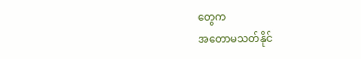တွေက
အတောမသတ်နိုင်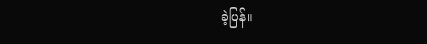ခဲ့ပြန်။